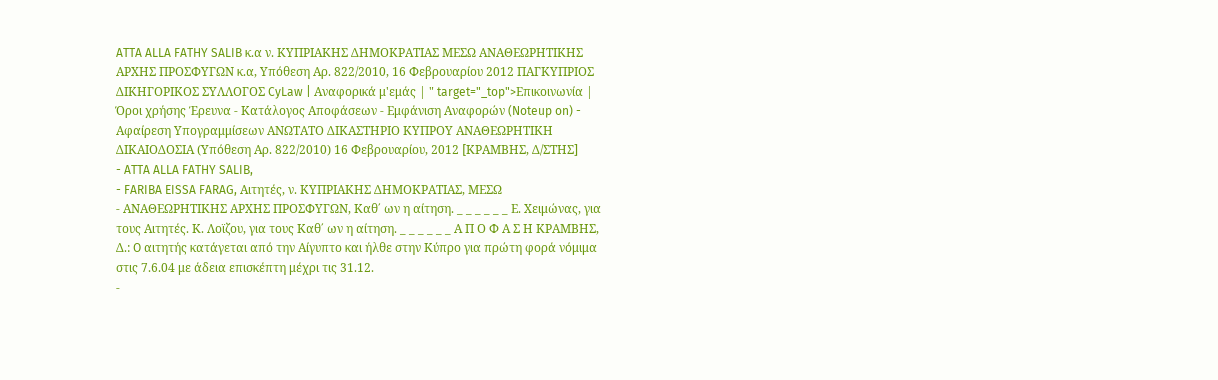ATTA ALLA FATHY SALIB κ.α ν. ΚΥΠΡΙΑΚΗΣ ΔΗΜΟΚΡΑΤΙΑΣ ΜΕΣΩ ΑΝΑΘΕΩΡΗΤΙΚΗΣ ΑΡΧΗΣ ΠΡΟΣΦΥΓΩΝ κ.α, Υπόθεση Αρ. 822/2010, 16 Φεβρουαρίου 2012 ΠΑΓΚΥΠΡΙΟΣ ΔΙΚΗΓΟΡΙΚΟΣ ΣΥΛΛΟΓΟΣ CyLaw | Αναφορικά μ'εμάς | " target="_top">Επικοινωνία | Όροι χρήσης Έρευνα - Κατάλογος Αποφάσεων - Εμφάνιση Αναφορών (Noteup on) - Αφαίρεση Υπογραμμίσεων ΑΝΩΤΑΤΟ ΔΙΚΑΣΤΗΡΙΟ ΚΥΠΡΟΥ ΑΝΑΘΕΩΡΗΤΙΚΗ ΔΙΚΑΙΟΔΟΣΙΑ (Υπόθεση Αρ. 822/2010) 16 Φεβρουαρίου, 2012 [ΚΡΑΜΒΗΣ, Δ/ΣΤΗΣ]
- ATTA ALLA FATHY SALIB,
- FARIBA EISSA FARAG, Αιτητές, ν. ΚΥΠΡΙΑΚΗΣ ΔΗΜΟΚΡΑΤΙΑΣ, ΜΕΣΩ
- ΑΝΑΘΕΩΡΗΤΙΚΗΣ ΑΡΧΗΣ ΠΡΟΣΦΥΓΩΝ, Καθ΄ ων η αίτηση. _ _ _ _ _ _ Ε. Χειμώνας, για τους Αιτητές. Κ. Λοϊζου, για τους Καθ΄ ων η αίτηση. _ _ _ _ _ _ Α Π Ο Φ Α Σ Η ΚΡΑΜΒΗΣ, Δ.: O αιτητής κατάγεται από την Αίγυπτο και ήλθε στην Κύπρο για πρώτη φορά νόμιμα στις 7.6.04 με άδεια επισκέπτη μέχρι τις 31.12.
-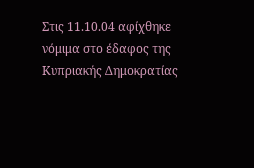Στις 11.10.04 αφίχθηκε νόμιμα στο έδαφος της Κυπριακής Δημοκρατίας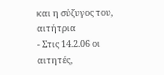και η σύζυγος του, αιτήτρια
- Στις 14.2.06 οι αιτητές,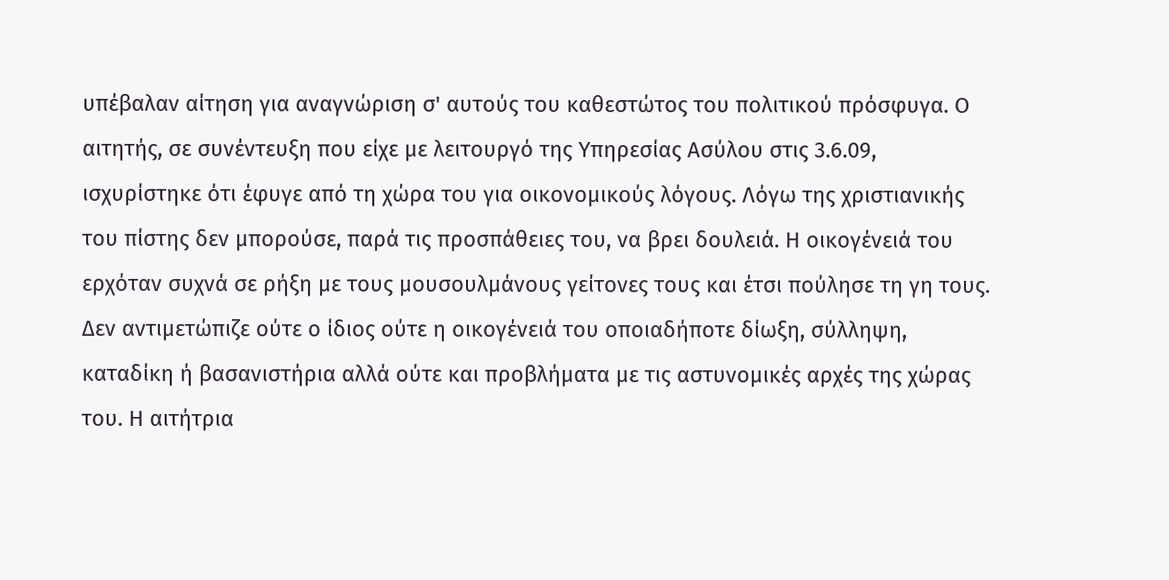υπέβαλαν αίτηση για αναγνώριση σ' αυτούς του καθεστώτος του πολιτικού πρόσφυγα. Ο αιτητής, σε συνέντευξη που είχε με λειτουργό της Υπηρεσίας Ασύλου στις 3.6.09, ισχυρίστηκε ότι έφυγε από τη χώρα του για οικονομικούς λόγους. Λόγω της χριστιανικής του πίστης δεν μπορούσε, παρά τις προσπάθειες του, να βρει δουλειά. Η οικογένειά του ερχόταν συχνά σε ρήξη με τους μουσουλμάνους γείτονες τους και έτσι πούλησε τη γη τους. Δεν αντιμετώπιζε ούτε ο ίδιος ούτε η οικογένειά του οποιαδήποτε δίωξη, σύλληψη, καταδίκη ή βασανιστήρια αλλά ούτε και προβλήματα με τις αστυνομικές αρχές της χώρας του. Η αιτήτρια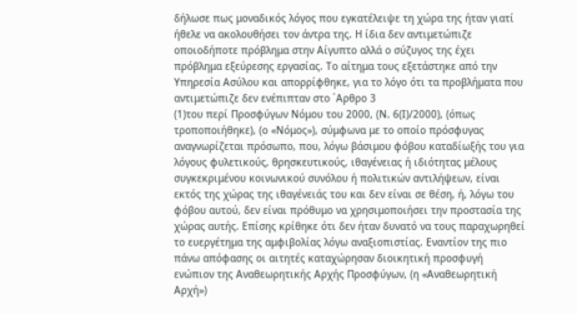δήλωσε πως μοναδικός λόγος που εγκατέλειψε τη χώρα της ήταν γιατί ήθελε να ακολουθήσει τον άντρα της. Η ίδια δεν αντιμετώπιζε οποιοδήποτε πρόβλημα στην Αίγυπτο αλλά ο σύζυγος της έχει πρόβλημα εξεύρεσης εργασίας. Το αίτημα τους εξετάστηκε από την Υπηρεσία Ασύλου και απορρίφθηκε, για το λόγο ότι τα προβλήματα που αντιμετώπιζε δεν ενέπιπταν στο ΄Αρθρο 3
(1)του περί Προσφύγων Νόμου του 2000, (Ν. 6(Ι)/2000), (όπως τροποποιήθηκε), (ο «Νόμος»), σύμφωνα με το οποίο πρόσφυγας αναγνωρίζεται πρόσωπο, που, λόγω βάσιμου φόβου καταδίωξής του για λόγους φυλετικούς, θρησκευτικούς, ιθαγένειας ή ιδιότητας μέλους συγκεκριμένου κοινωνικού συνόλου ή πολιτικών αντιλήψεων, είναι εκτός της χώρας της ιθαγένειάς του και δεν είναι σε θέση, ή, λόγω του φόβου αυτού, δεν είναι πρόθυμο να χρησιμοποιήσει την προστασία της χώρας αυτής. Επίσης κρίθηκε ότι δεν ήταν δυνατό να τους παραχωρηθεί το ευεργέτημα της αμφιβολίας λόγω αναξιοπιστίας. Εναντίον της πιο πάνω απόφασης οι αιτητές καταχώρησαν διοικητική προσφυγή ενώπιον της Αναθεωρητικής Αρχής Προσφύγων, (η «Αναθεωρητική Αρχή»)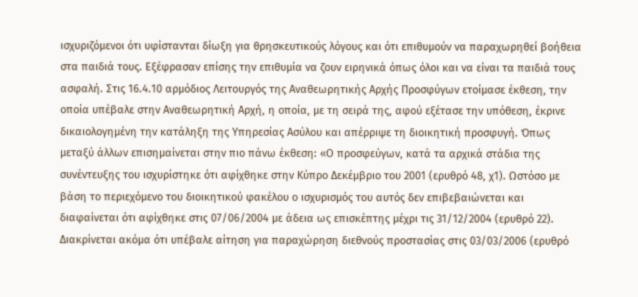ισχυριζόμενοι ότι υφίστανται δίωξη για θρησκευτικούς λόγους και ότι επιθυμούν να παραχωρηθεί βοήθεια στα παιδιά τους. Εξέφρασαν επίσης την επιθυμία να ζουν ειρηνικά όπως όλοι και να είναι τα παιδιά τους ασφαλή. Στις 16.4.10 αρμόδιος Λειτουργός της Αναθεωρητικής Αρχής Προσφύγων ετοίμασε έκθεση, την οποία υπέβαλε στην Αναθεωρητική Αρχή, η οποία, με τη σειρά της, αφού εξέτασε την υπόθεση, έκρινε δικαιολογημένη την κατάληξη της Υπηρεσίας Ασύλου και απέρριψε τη διοικητική προσφυγή. Όπως μεταξύ άλλων επισημαίνεται στην πιο πάνω έκθεση: «Ο προσφεύγων, κατά τα αρχικά στάδια της συνέντευξης του ισχυρίστηκε ότι αφίχθηκε στην Κύπρο Δεκέμβριο του 2001 (ερυθρό 48, χ1). Ωστόσο με βάση το περιεχόμενο του διοικητικού φακέλου ο ισχυρισμός του αυτός δεν επιβεβαιώνεται και διαφαίνεται ότι αφίχθηκε στις 07/06/2004 με άδεια ως επισκέπτης μέχρι τις 31/12/2004 (ερυθρό 22). Διακρίνεται ακόμα ότι υπέβαλε αίτηση για παραχώρηση διεθνούς προστασίας στις 03/03/2006 (ερυθρό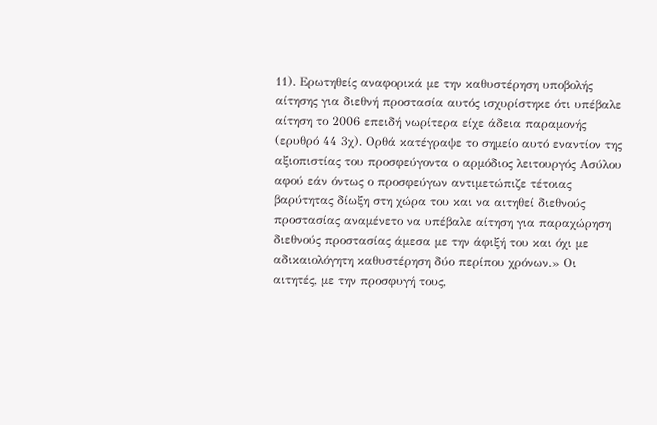11). Ερωτηθείς αναφορικά με την καθυστέρηση υποβολής αίτησης για διεθνή προστασία αυτός ισχυρίστηκε ότι υπέβαλε αίτηση το 2006 επειδή νωρίτερα είχε άδεια παραμονής (ερυθρό 44 3χ). Ορθά κατέγραψε το σημείο αυτό εναντίον της αξιοπιστίας του προσφεύγοντα ο αρμόδιος λειτουργός Ασύλου αφού εάν όντως ο προσφεύγων αντιμετώπιζε τέτοιας βαρύτητας δίωξη στη χώρα του και να αιτηθεί διεθνούς προστασίας αναμένετο να υπέβαλε αίτηση για παραχώρηση διεθνούς προστασίας άμεσα με την άφιξή του και όχι με αδικαιολόγητη καθυστέρηση δύο περίπου χρόνων.» Οι αιτητές, με την προσφυγή τους,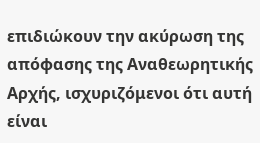επιδιώκουν την ακύρωση της απόφασης της Αναθεωρητικής Αρχής, ισχυριζόμενοι ότι αυτή είναι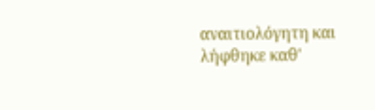αναιτιολόγητη και λήφθηκε καθ'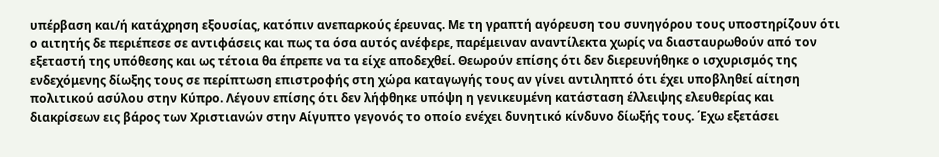υπέρβαση και/ή κατάχρηση εξουσίας, κατόπιν ανεπαρκούς έρευνας. Με τη γραπτή αγόρευση του συνηγόρου τους υποστηρίζουν ότι ο αιτητής δε περιέπεσε σε αντιφάσεις και πως τα όσα αυτός ανέφερε, παρέμειναν αναντίλεκτα χωρίς να διασταυρωθούν από τον εξεταστή της υπόθεσης και ως τέτοια θα έπρεπε να τα είχε αποδεχθεί. Θεωρούν επίσης ότι δεν διερευνήθηκε ο ισχυρισμός της ενδεχόμενης δίωξης τους σε περίπτωση επιστροφής στη χώρα καταγωγής τους αν γίνει αντιληπτό ότι έχει υποβληθεί αίτηση πολιτικού ασύλου στην Κύπρο. Λέγουν επίσης ότι δεν λήφθηκε υπόψη η γενικευμένη κατάσταση έλλειψης ελευθερίας και διακρίσεων εις βάρος των Χριστιανών στην Αίγυπτο γεγονός το οποίο ενέχει δυνητικό κίνδυνο δίωξής τους. ΄Εχω εξετάσει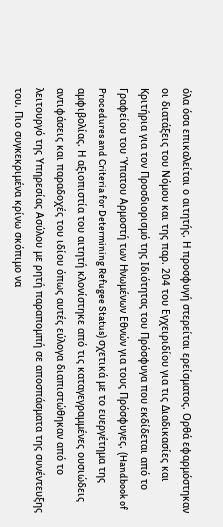όλα όσα επικαλείται ο αιτητής. Η προσφυγή στερείται ερείσματος. Ορθά εφαρμόστηκαν οι διατάξεις του Νόμου και της παρ. 204 του Εγχειριδίου για τις Διαδικασίες και Κριτήρια για τον Προσδιορισμό της Ιδιότητας του Πρόσφυγα που εκδίδεται από το Γραφείου του Ύπατου Αρμοστή των Ηνωμένων Εθνών για τους Πρόσφυγες. (Handbook of Procedures and Criteria for Determining Refugee Status) σχετικά με το ευεργέτημα της αμφιβολίας. Η αξιοπιστία του αιτητή κλονίστηκε από τις καταγεγραμμένες ουσιώδεις αντιφάσεις και παραδοχές του ιδίου όπως αυτές εύλογα διαπιστώθηκαν από το λειτουργό της Υπηρεσίας Ασύλου με ρητή παραπομπή σε αποσπάσματα της συνέντευξης του. Πιο συγκεκριμένα κρίνω σκόπιμο να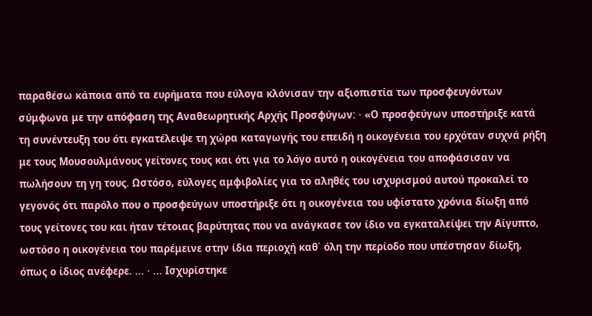παραθέσω κάποια από τα ευρήματα που εύλογα κλόνισαν την αξιοπιστία των προσφευγόντων σύμφωνα με την απόφαση της Αναθεωρητικής Αρχής Προσφύγων: · «Ο προσφεύγων υποστήριξε κατά τη συνέντευξη του ότι εγκατέλειψε τη χώρα καταγωγής του επειδή η οικογένεια του ερχόταν συχνά ρήξη με τους Μουσουλμάνους γείτονες τους και ότι για το λόγο αυτό η οικογένεια του αποφάσισαν να πωλήσουν τη γη τους. Ωστόσο, εύλογες αμφιβολίες για το αληθές του ισχυρισμού αυτού προκαλεί το γεγονός ότι παρόλο που ο προσφεύγων υποστήριξε ότι η οικογένεια του υφίστατο χρόνια δίωξη από τους γείτονες του και ήταν τέτοιας βαρύτητας που να ανάγκασε τον ίδιο να εγκαταλείψει την Αίγυπτο, ωστόσο η οικογένεια του παρέμεινε στην ίδια περιοχή καθ΄ όλη την περίοδο που υπέστησαν δίωξη, όπως ο ίδιος ανέφερε. ... · ... Ισχυρίστηκε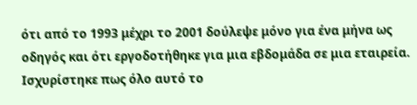ότι από το 1993 μέχρι το 2001 δούλεψε μόνο για ένα μήνα ως οδηγός και ότι εργοδοτήθηκε για μια εβδομάδα σε μια εταιρεία. Ισχυρίστηκε πως όλο αυτό το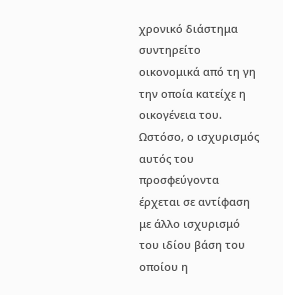χρονικό διάστημα συντηρείτο οικονομικά από τη γη την οποία κατείχε η οικογένεια του. Ωστόσο, ο ισχυρισμός αυτός του προσφεύγοντα έρχεται σε αντίφαση με άλλο ισχυρισμό του ιδίου βάση του οποίου η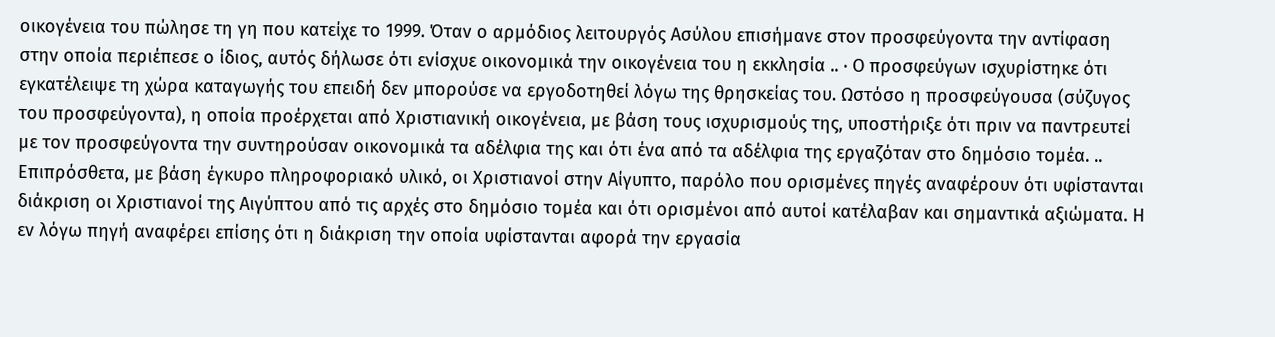οικογένεια του πώλησε τη γη που κατείχε το 1999. Όταν ο αρμόδιος λειτουργός Ασύλου επισήμανε στον προσφεύγοντα την αντίφαση στην οποία περιέπεσε ο ίδιος, αυτός δήλωσε ότι ενίσχυε οικονομικά την οικογένεια του η εκκλησία .. · Ο προσφεύγων ισχυρίστηκε ότι εγκατέλειψε τη χώρα καταγωγής του επειδή δεν μπορούσε να εργοδοτηθεί λόγω της θρησκείας του. Ωστόσο η προσφεύγουσα (σύζυγος του προσφεύγοντα), η οποία προέρχεται από Χριστιανική οικογένεια, με βάση τους ισχυρισμούς της, υποστήριξε ότι πριν να παντρευτεί με τον προσφεύγοντα την συντηρούσαν οικονομικά τα αδέλφια της και ότι ένα από τα αδέλφια της εργαζόταν στο δημόσιο τομέα. .. Επιπρόσθετα, με βάση έγκυρο πληροφοριακό υλικό, οι Χριστιανοί στην Αίγυπτο, παρόλο που ορισμένες πηγές αναφέρουν ότι υφίστανται διάκριση οι Χριστιανοί της Αιγύπτου από τις αρχές στο δημόσιο τομέα και ότι ορισμένοι από αυτοί κατέλαβαν και σημαντικά αξιώματα. Η εν λόγω πηγή αναφέρει επίσης ότι η διάκριση την οποία υφίστανται αφορά την εργασία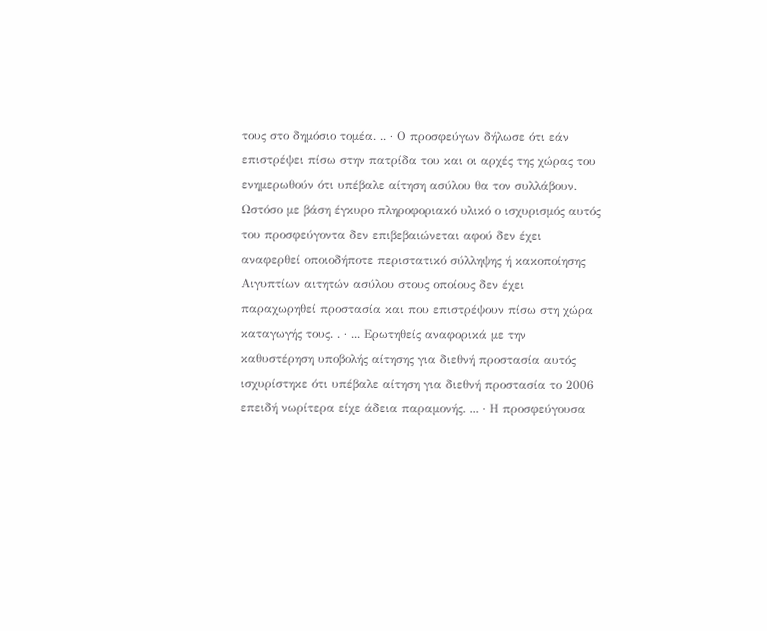τους στο δημόσιο τομέα. .. · Ο προσφεύγων δήλωσε ότι εάν επιστρέψει πίσω στην πατρίδα του και οι αρχές της χώρας του ενημερωθούν ότι υπέβαλε αίτηση ασύλου θα τον συλλάβουν. Ωστόσο με βάση έγκυρο πληροφοριακό υλικό ο ισχυρισμός αυτός του προσφεύγοντα δεν επιβεβαιώνεται αφού δεν έχει αναφερθεί οποιοδήποτε περιστατικό σύλληψης ή κακοποίησης Αιγυπτίων αιτητών ασύλου στους οποίους δεν έχει παραχωρηθεί προστασία και που επιστρέψουν πίσω στη χώρα καταγωγής τους. . · ... Ερωτηθείς αναφορικά με την καθυστέρηση υποβολής αίτησης για διεθνή προστασία αυτός ισχυρίστηκε ότι υπέβαλε αίτηση για διεθνή προστασία το 2006 επειδή νωρίτερα είχε άδεια παραμονής. ... · Η προσφεύγουσα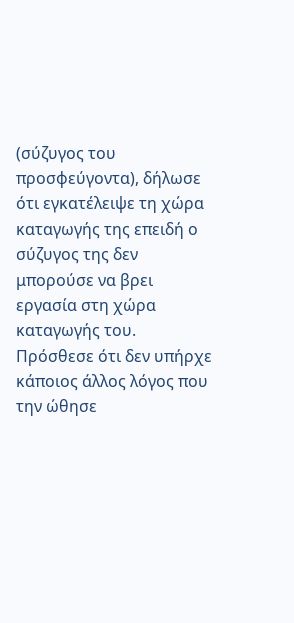(σύζυγος του προσφεύγοντα), δήλωσε ότι εγκατέλειψε τη χώρα καταγωγής της επειδή ο σύζυγος της δεν μπορούσε να βρει εργασία στη χώρα καταγωγής του. Πρόσθεσε ότι δεν υπήρχε κάποιος άλλος λόγος που την ώθησε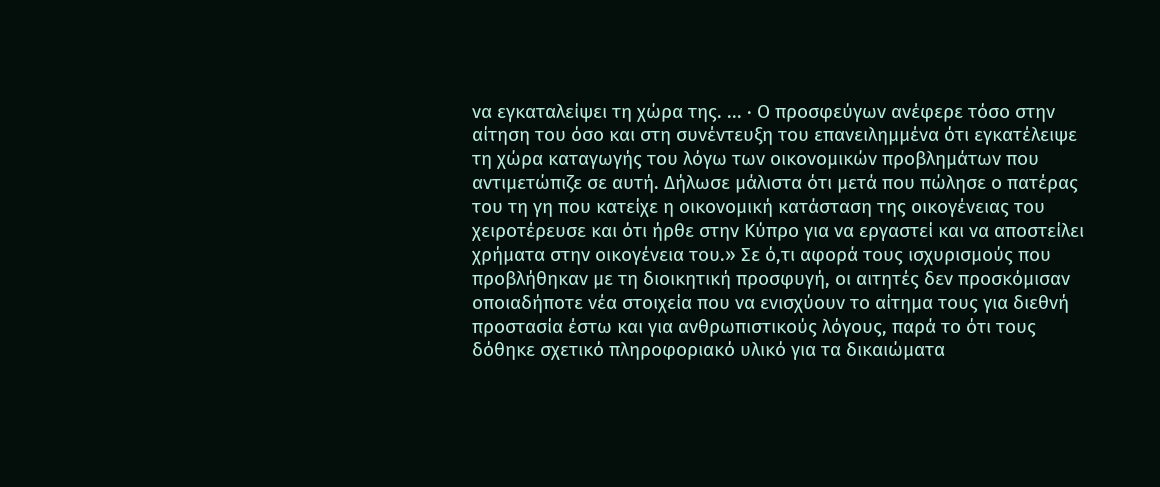να εγκαταλείψει τη χώρα της. ... · Ο προσφεύγων ανέφερε τόσο στην αίτηση του όσο και στη συνέντευξη του επανειλημμένα ότι εγκατέλειψε τη χώρα καταγωγής του λόγω των οικονομικών προβλημάτων που αντιμετώπιζε σε αυτή. Δήλωσε μάλιστα ότι μετά που πώλησε ο πατέρας του τη γη που κατείχε η οικονομική κατάσταση της οικογένειας του χειροτέρευσε και ότι ήρθε στην Κύπρο για να εργαστεί και να αποστείλει χρήματα στην οικογένεια του.» Σε ό,τι αφορά τους ισχυρισμούς που προβλήθηκαν με τη διοικητική προσφυγή, οι αιτητές δεν προσκόμισαν οποιαδήποτε νέα στοιχεία που να ενισχύουν το αίτημα τους για διεθνή προστασία έστω και για ανθρωπιστικούς λόγους, παρά το ότι τους δόθηκε σχετικό πληροφοριακό υλικό για τα δικαιώματα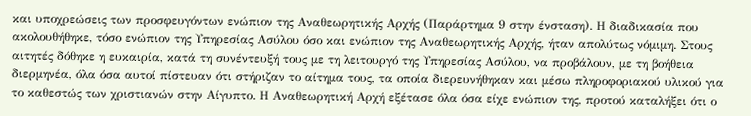και υποχρεώσεις των προσφευγόντων ενώπιον της Αναθεωρητικής Αρχής (Παράρτημα 9 στην ένσταση). Η διαδικασία που ακολουθήθηκε, τόσο ενώπιον της Υπηρεσίας Ασύλου όσο και ενώπιον της Αναθεωρητικής Αρχής, ήταν απολύτως νόμιμη. Στους αιτητές δόθηκε η ευκαιρία, κατά τη συνέντευξή τους με τη λειτουργό της Υπηρεσίας Ασύλου, να προβάλουν, με τη βοήθεια διερμηνέα, όλα όσα αυτοί πίστευαν ότι στήριζαν το αίτημα τους, τα οποία διερευνήθηκαν και μέσω πληροφοριακού υλικού για το καθεστώς των χριστιανών στην Αίγυπτο. Η Αναθεωρητική Αρχή εξέτασε όλα όσα είχε ενώπιον της, προτού καταλήξει ότι ο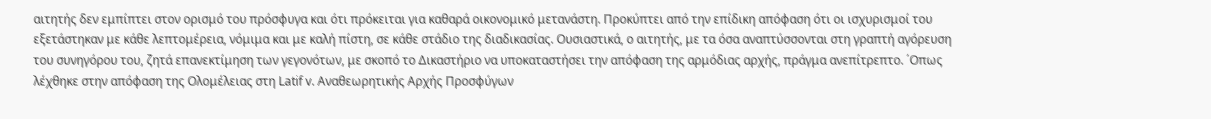αιτητής δεν εμπίπτει στον ορισμό του πρόσφυγα και ότι πρόκειται για καθαρά οικονομικό μετανάστη. Προκύπτει από την επίδικη απόφαση ότι οι ισχυρισμοί του εξετάστηκαν με κάθε λεπτομέρεια, νόμιμα και με καλή πίστη, σε κάθε στάδιο της διαδικασίας. Ουσιαστικά, ο αιτητής, με τα όσα αναπτύσσονται στη γραπτή αγόρευση του συνηγόρου του, ζητά επανεκτίμηση των γεγονότων, με σκοπό το Δικαστήριο να υποκαταστήσει την απόφαση της αρμόδιας αρχής, πράγμα ανεπίτρεπτο. ΄Οπως λέχθηκε στην απόφαση της Ολομέλειας στη Latif v. Αναθεωρητικής Αρχής Προσφύγων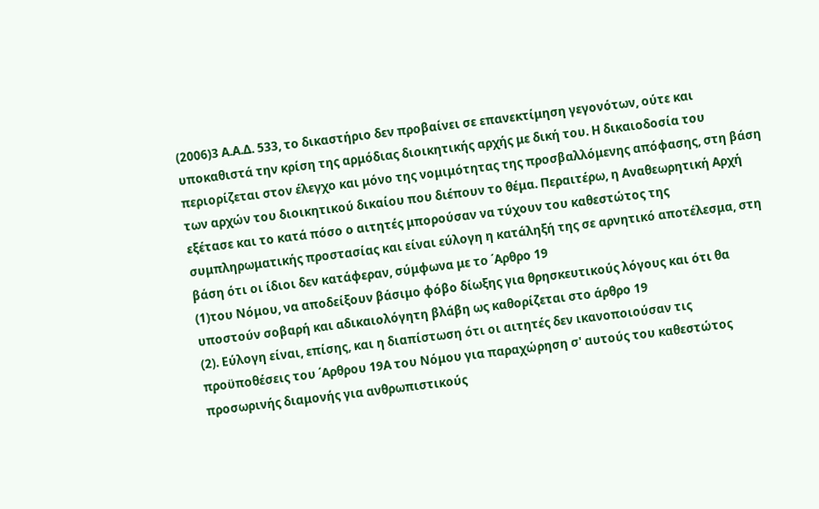(2006)3 Α.Α.Δ. 533, το δικαστήριο δεν προβαίνει σε επανεκτίμηση γεγονότων, ούτε και υποκαθιστά την κρίση της αρμόδιας διοικητικής αρχής με δική του. Η δικαιοδοσία του περιορίζεται στον έλεγχο και μόνο της νομιμότητας της προσβαλλόμενης απόφασης, στη βάση των αρχών του διοικητικού δικαίου που διέπουν το θέμα. Περαιτέρω, η Αναθεωρητική Αρχή εξέτασε και το κατά πόσο ο αιτητές μπορούσαν να τύχουν του καθεστώτος της συμπληρωματικής προστασίας και είναι εύλογη η κατάληξή της σε αρνητικό αποτέλεσμα, στη βάση ότι οι ίδιοι δεν κατάφεραν, σύμφωνα με το ΄Αρθρο 19
(1)του Νόμου, να αποδείξουν βάσιμο φόβο δίωξης για θρησκευτικούς λόγους και ότι θα υποστούν σοβαρή και αδικαιολόγητη βλάβη ως καθορίζεται στο άρθρο 19
(2). Εύλογη είναι, επίσης, και η διαπίστωση ότι οι αιτητές δεν ικανοποιούσαν τις προϋποθέσεις του ΄Αρθρου 19Α του Νόμου για παραχώρηση σ' αυτούς του καθεστώτος προσωρινής διαμονής για ανθρωπιστικούς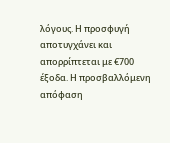λόγους. Η προσφυγή αποτυγχάνει και απορρίπτεται με €700 έξοδα. Η προσβαλλόμενη απόφαση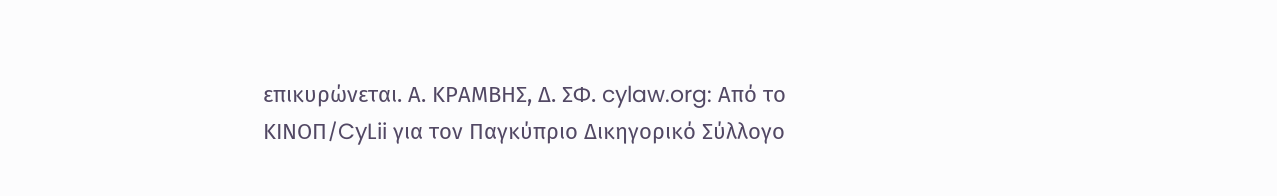επικυρώνεται. Α. ΚΡΑΜΒΗΣ, Δ. ΣΦ. cylaw.org: Από το ΚΙΝOΠ/CyLii για τον Παγκύπριο Δικηγορικό Σύλλογο